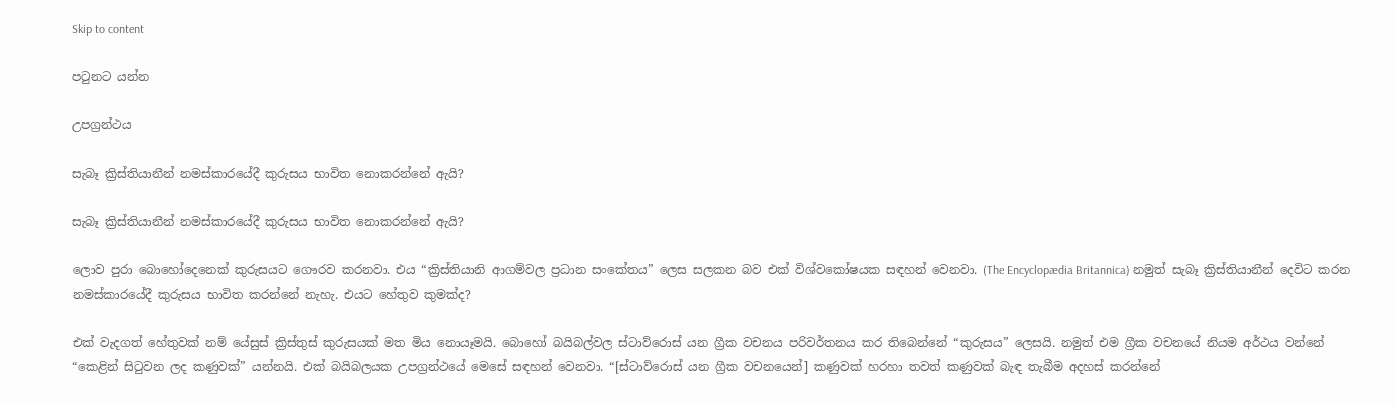Skip to content

පටුනට යන්න

උපග්‍රන්ථය

සැබෑ ක්‍රිස්තියානීන් නමස්කාරයේදී කුරුසය භාවිත නොකරන්නේ ඇයි?

සැබෑ ක්‍රිස්තියානීන් නමස්කාරයේදී කුරුසය භාවිත නොකරන්නේ ඇයි?

ලොව පුරා බොහෝදෙනෙක් කුරුසයට ගෞරව කරනවා. එය “ක්‍රිස්තියානි ආගම්වල ප්‍රධාන සංකේතය” ලෙස සලකන බව එක් විශ්වකෝෂයක සඳහන් වෙනවා. (The Encyclopædia Britannica) නමුත් සැබෑ ක්‍රිස්තියානීන් දෙවිට කරන නමස්කාරයේදී කුරුසය භාවිත කරන්නේ නැහැ. එයට හේතුව කුමක්ද?

එක් වැදගත් හේතුවක් නම් යේසුස් ක්‍රිස්තුස් කුරුසයක් මත මිය නොයෑමයි. බොහෝ බයිබල්වල ස්ටාව්රොස් යන ග්‍රීක වචනය පරිවර්තනය කර තිබෙන්නේ “කුරුසය” ලෙසයි. නමුත් එම ග්‍රීක වචනයේ නියම අර්ථය වන්නේ “කෙළින් සිටුවන ලද කණුවක්” යන්නයි. එක් බයිබලයක උපග්‍රන්ථයේ මෙසේ සඳහන් වෙනවා. “[ස්ටාව්රොස් යන ග්‍රීක වචනයෙන්] කණුවක් හරහා තවත් කණුවක් බැඳ තැබීම අදහස් කරන්නේ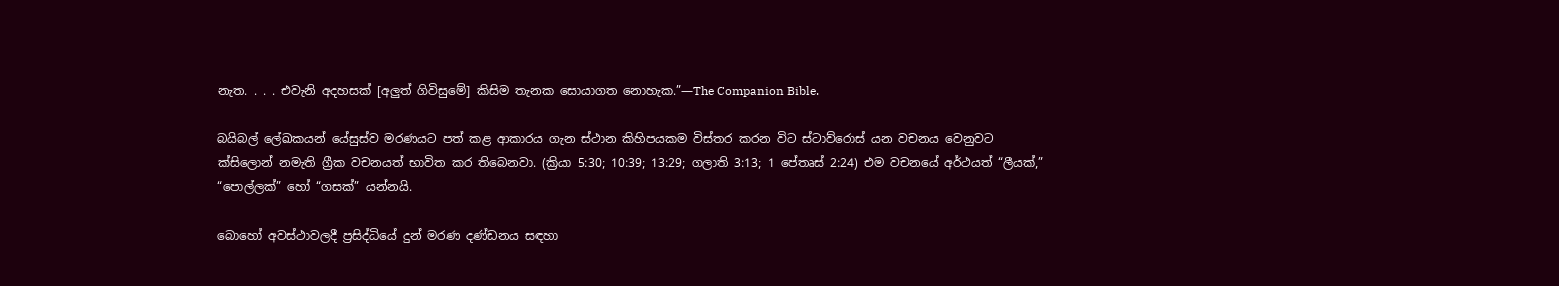නැත. . . . එවැනි අදහසක් [අලුත් ගිවිසුමේ] කිසිම තැනක සොයාගත නොහැක.”—The Companion Bible.

බයිබල් ලේඛකයන් යේසුස්ව මරණයට පත් කළ ආකාරය ගැන ස්ථාන කිහිපයකම විස්තර කරන විට ස්ටාව්රොස් යන වචනය වෙනුවට ක්සිලොන් නමැති ග්‍රීක වචනයත් භාවිත කර තිබෙනවා. (ක්‍රියා 5:30; 10:39; 13:29; ගලාති 3:13; 1 පේතෘස් 2:24) එම වචනයේ අර්ථයත් “ලීයක්,” “පොල්ලක්” හෝ “ගසක්” යන්නයි.

බොහෝ අවස්ථාවලදී ප්‍රසිද්ධියේ දුන් මරණ දණ්ඩනය සඳහා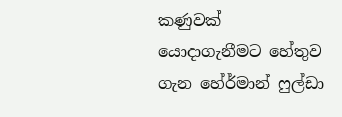කණුවක් යොදාගැනීමට හේතුව ගැන හේර්මාන් ෆුල්ඩා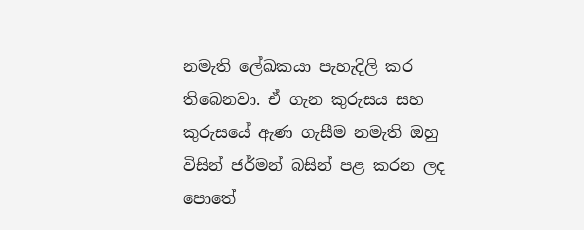නමැති ලේඛකයා පැහැදිලි කර තිබෙනවා. ඒ ගැන කුරුසය සහ කුරුසයේ ඇණ ගැසීම නමැති ඔහු විසින් ජර්මන් බසින් පළ කරන ලද පොතේ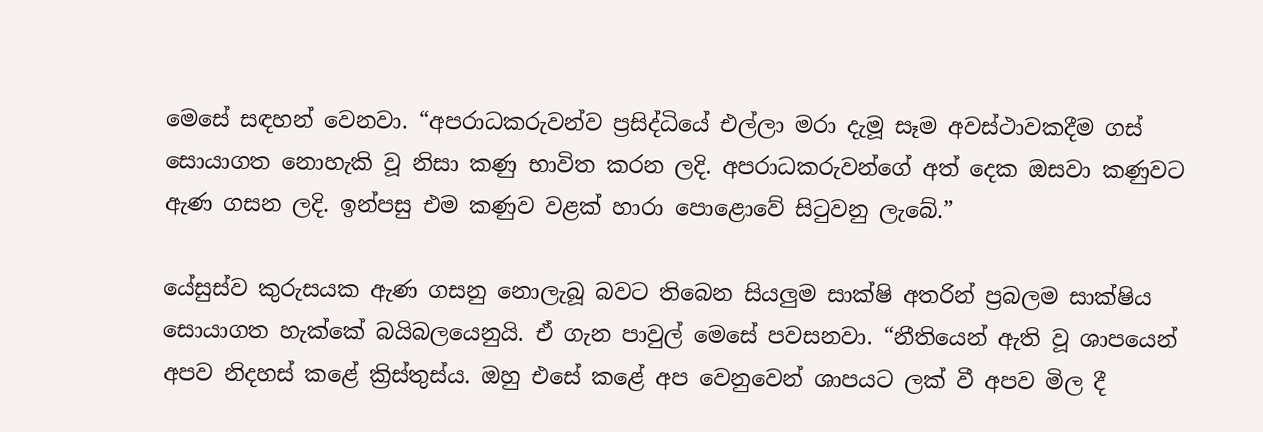මෙසේ සඳහන් වෙනවා. “අපරාධකරුවන්ව ප්‍රසිද්ධියේ එල්ලා මරා දැමූ සෑම අවස්ථාවකදීම ගස් සොයාගත නොහැකි වූ නිසා කණු භාවිත කරන ලදි. අපරාධකරුවන්ගේ අත් දෙක ඔසවා කණුවට ඇණ ගසන ලදි. ඉන්පසු එම කණුව වළක් හාරා පොළොවේ සිටුවනු ලැබේ.”

යේසුස්ව කුරුසයක ඇණ ගසනු නොලැබූ බවට තිබෙන සියලුම සාක්ෂි අතරින් ප්‍රබලම සාක්ෂිය සොයාගත හැක්කේ බයිබලයෙනුයි. ඒ ගැන පාවුල් මෙසේ පවසනවා. “නීතියෙන් ඇති වූ ශාපයෙන් අපව නිදහස් කළේ ක්‍රිස්තුස්ය. ඔහු එසේ කළේ අප වෙනුවෙන් ශාපයට ලක් වී අපව මිල දී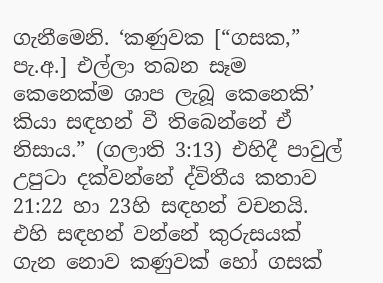ගැනීමෙනි. ‘කණුවක [“ගසක,” පැ.අ.] එල්ලා තබන සෑම කෙනෙක්ම ශාප ලැබූ කෙනෙකි’ කියා සඳහන් වී තිබෙන්නේ ඒ නිසාය.” (ගලාති 3:13) එහිදී පාවුල් උපුටා දක්වන්නේ ද්විතීය කතාව 21:22 හා 23හි සඳහන් වචනයි. එහි සඳහන් වන්නේ කුරුසයක් ගැන නොව කණුවක් හෝ ගසක්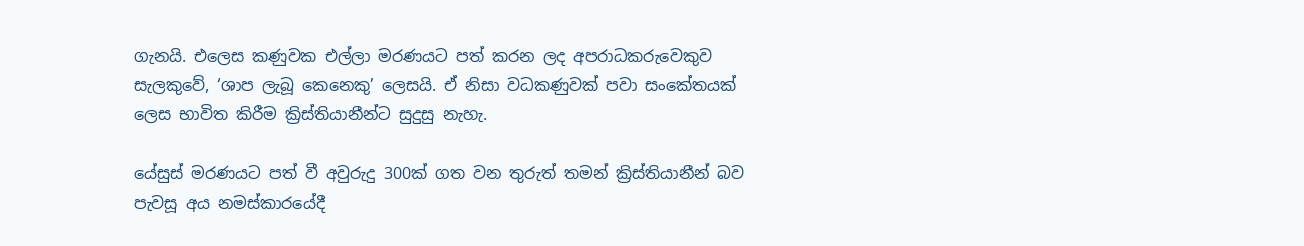ගැනයි. එලෙස කණුවක එල්ලා මරණයට පත් කරන ලද අපරාධකරුවෙකුව සැලකුවේ, ‘ශාප ලැබූ කෙනෙකු’ ලෙසයි. ඒ නිසා වධකණුවක් පවා සංකේතයක් ලෙස භාවිත කිරීම ක්‍රිස්තියානීන්ට සුදුසු නැහැ.

යේසුස් මරණයට පත් වී අවුරුදු 300ක් ගත වන තුරුත් තමන් ක්‍රිස්තියානීන් බව පැවසූ අය නමස්කාරයේදී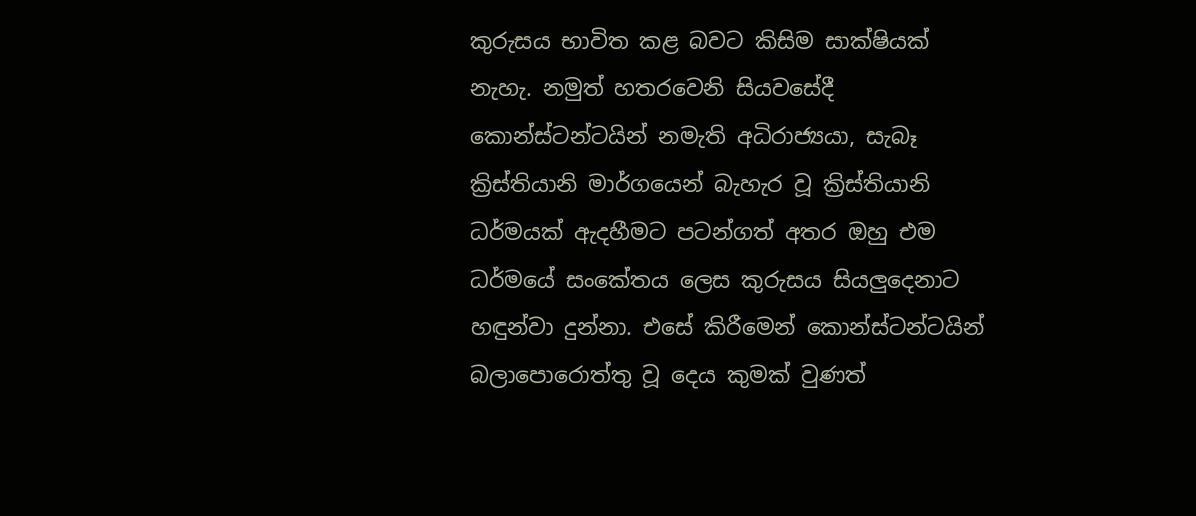කුරුසය භාවිත කළ බවට කිසිම සාක්ෂියක් නැහැ. නමුත් හතරවෙනි සියවසේදී කොන්ස්ටන්ටයින් නමැති අධිරාජ්‍යයා, සැබෑ ක්‍රිස්තියානි මාර්ගයෙන් බැහැර වූ ක්‍රිස්තියානි ධර්මයක් ඇදහීමට පටන්ගත් අතර ඔහු එම ධර්මයේ සංකේතය ලෙස කුරුසය සියලුදෙනාට හඳුන්වා දුන්නා. එසේ කිරීමෙන් කොන්ස්ටන්ටයින් බලාපොරොත්තු වූ දෙය කුමක් වුණත්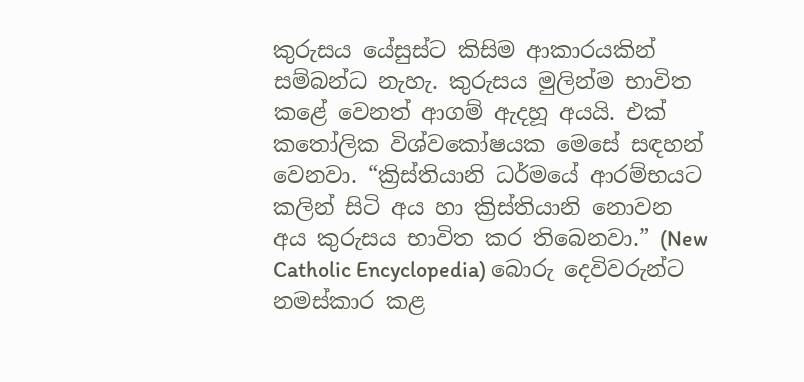කුරුසය යේසුස්ට කිසිම ආකාරයකින් සම්බන්ධ නැහැ. කුරුසය මුලින්ම භාවිත කළේ වෙනත් ආගම් ඇදහූ අයයි. එක් කතෝලික විශ්වකෝෂයක මෙසේ සඳහන් වෙනවා. “ක්‍රිස්තියානි ධර්මයේ ආරම්භයට කලින් සිටි අය හා ක්‍රිස්තියානි නොවන අය කුරුසය භාවිත කර තිබෙනවා.” (New Catholic Encyclopedia) බොරු දෙවිවරුන්ට නමස්කාර කළ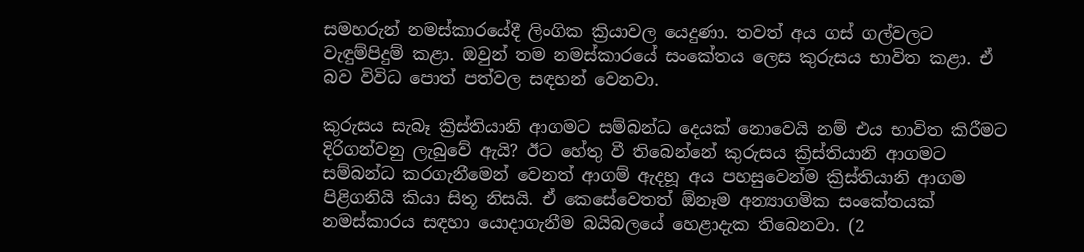සමහරුන් නමස්කාරයේදී ලිංගික ක්‍රියාවල යෙදුණා. තවත් අය ගස් ගල්වලට වැඳුම්පිදුම් කළා. ඔවුන් තම නමස්කාරයේ සංකේතය ලෙස කුරුසය භාවිත කළා. ඒ බව විවිධ පොත් පත්වල සඳහන් වෙනවා.

කුරුසය සැබෑ ක්‍රිස්තියානි ආගමට සම්බන්ධ දෙයක් නොවෙයි නම් එය භාවිත කිරීමට දිරිගන්වනු ලැබුවේ ඇයි? ඊට හේතු වී තිබෙන්නේ කුරුසය ක්‍රිස්තියානි ආගමට සම්බන්ධ කරගැනීමෙන් වෙනත් ආගම් ඇදහූ අය පහසුවෙන්ම ක්‍රිස්තියානි ආගම පිළිගනියි කියා සිතූ නිසයි. ඒ කෙසේවෙතත් ඕනෑම අන්‍යාගමික සංකේතයක් නමස්කාරය සඳහා යොදාගැනීම බයිබලයේ හෙළාදැක තිබෙනවා. (2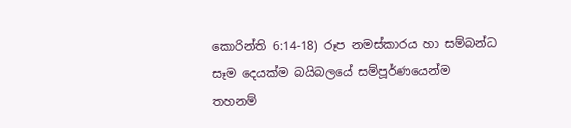කොරින්ති 6:14-18) රූප නමස්කාරය හා සම්බන්ධ සෑම දෙයක්ම බයිබලයේ සම්පූර්ණයෙන්ම තහනම්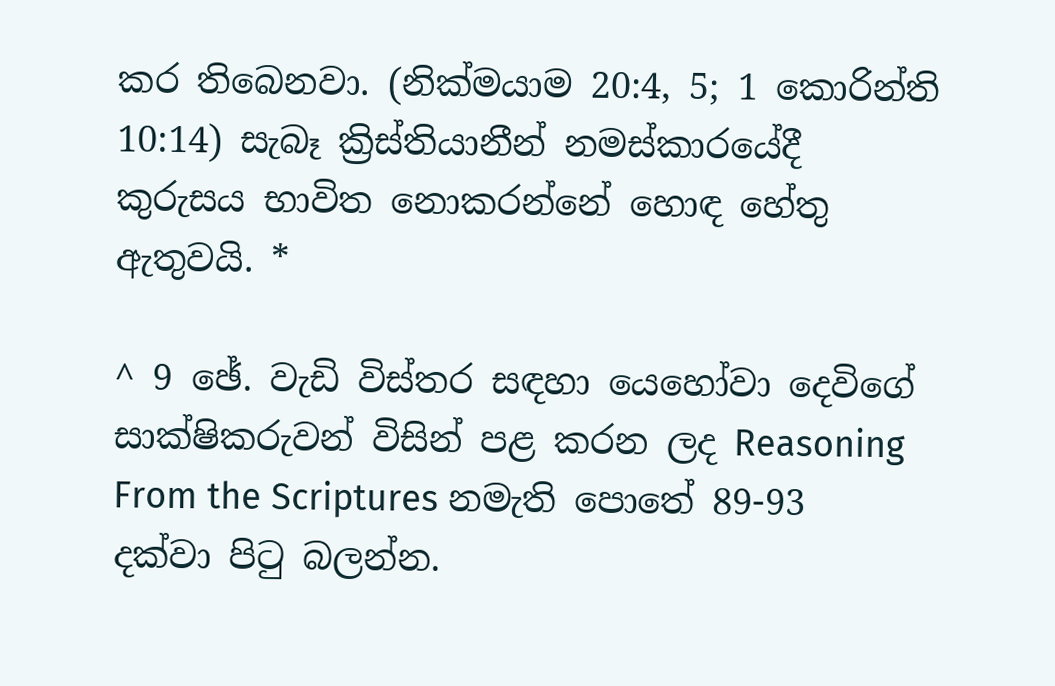කර තිබෙනවා. (නික්මයාම 20:4, 5; 1 කොරින්ති 10:14) සැබෑ ක්‍රිස්තියානීන් නමස්කාරයේදී කුරුසය භාවිත නොකරන්නේ හොඳ හේතු ඇතුවයි. *

^ 9 ඡේ. වැඩි විස්තර සඳහා යෙහෝවා දෙවිගේ සාක්ෂිකරුවන් විසින් පළ කරන ලද Reasoning From the Scriptures නමැති පොතේ 89-93 දක්වා පිටු බලන්න.